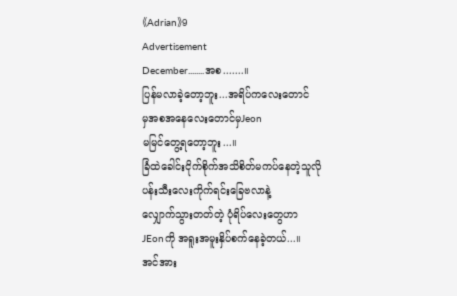《Adrian》9
Advertisement
December........အစ.......။
ပြန်မလာခဲ့တော့ဘူး...အရိပ်ကလေးတောင်
မှအစအနေလေးတောင်မှJeon
မမြင်တွေ့ရတော့ဘူး...။
ခြံထဲခေါင်းငိုက်စိုက်အသိစိတ်မကပ်နေတဲ့သူလို
ပန်းသီးလေးကိုက်ရင်းခြေဗလာနဲ့
လျှောက်သွားတတ်တဲ့ ပုံရိပ်လေးတွေဟာ
JEonကို အရူးအမူးနှိပ်စက်နေခဲ့တယ်...။
အင်အား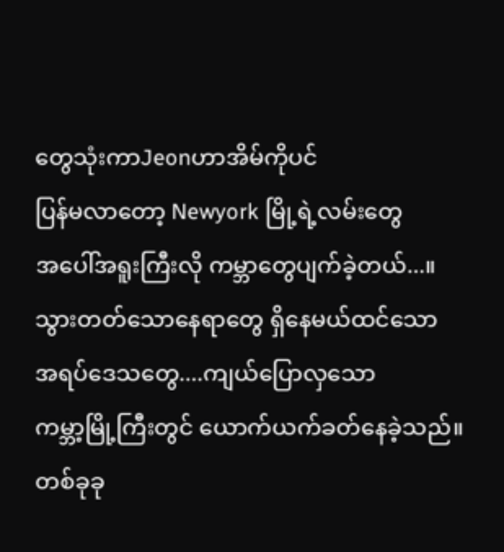တွေသုံးကာJeonဟာအိမ်ကိုပင်
ပြန်မလာတော့ Newyork မြို့ရဲ့လမ်းတွေ
အပေါ်အရူးကြီးလို ကမ္ဘာတွေပျက်ခဲ့တယ်...။
သွားတတ်သောနေရာတွေ ရှိနေမယ်ထင်သော
အရပ်ဒေသတွေ....ကျယ်ပြောလှသော
ကမ္ဘာ့မြို့ကြီးတွင် ယောက်ယက်ခတ်နေခဲ့သည်။
တစ်ခုခု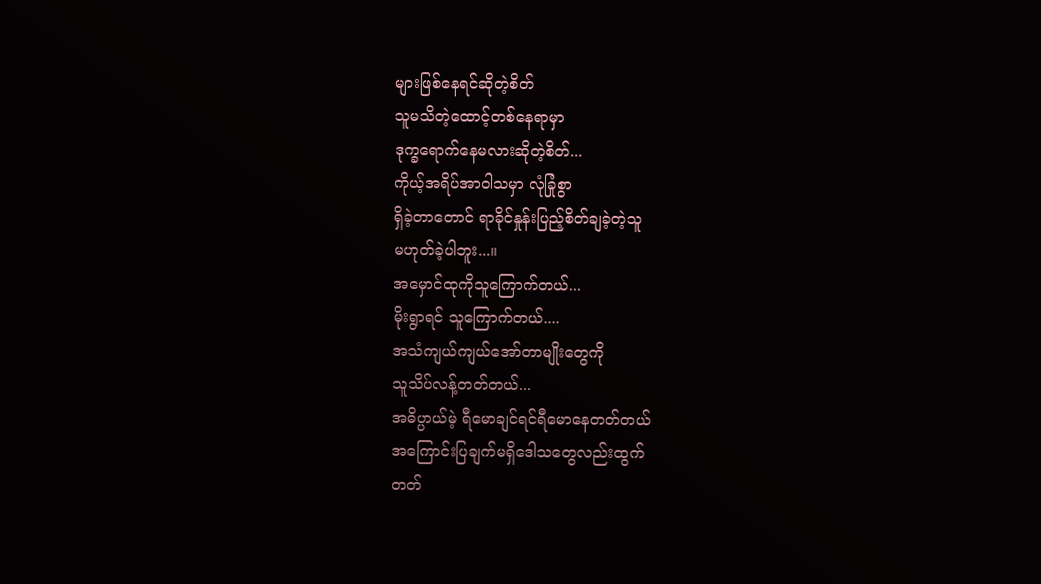များဖြစ်နေရင်ဆိုတဲ့စိတ်
သူမသိတဲ့ထောင့်တစ်နေရာမှာ
ဒုက္ခရောက်နေမလားဆိုတဲ့စိတ်...
ကိုယ့်အရိပ်အာဝါသမှာ လုံခြုံစွာ
ရှိခဲ့တာတောင် ရာခိုင်နှုန်းပြည့်စိတ်ချခဲ့တဲ့သူ
မဟုတ်ခဲ့ပါဘူး...။
အမှောင်ထုကိုသူကြောက်တယ်...
မိုးရွာရင် သူကြောက်တယ်....
အသံကျယ်ကျယ်အော်တာမျိုးတွေကို
သူသိပ်လန့်တတ်တယ်...
အဓိပ္ပာယ်မဲ့ ရီမောချင်ရင်ရီမောနေတတ်တယ်
အကြောင်းပြချက်မရှိဒေါသတွေလည်းထွက်
တတ်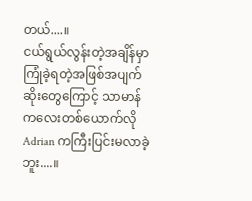တယ်....။
ငယ်ရွယ်လွန်းတဲ့အချိန်မှာကြုံခဲ့ရတဲ့အဖြစ်အပျက်
ဆိုးတွေကြောင့် သာမာန်ကလေးတစ်ယောက်လို
Adrian ကကြီးပြင်းမလာခဲ့ဘူး....။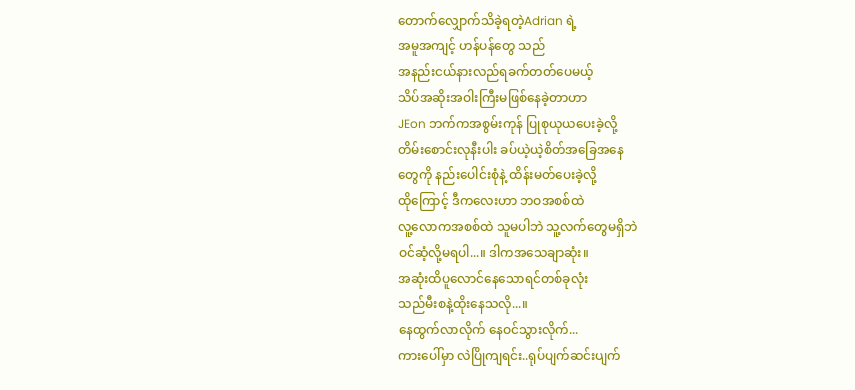တောက်လျှောက်သိခဲ့ရတဲ့Adrian ရဲ့
အမူအကျင့် ဟန်ပန်တွေ သည်
အနည်းငယ်နားလည်ရခက်တတ်ပေမယ့်
သိပ်အဆိုးအဝါးကြီးမဖြစ်နေခဲ့တာဟာ
JEon ဘက်ကအစွမ်းကုန် ပြုစုယုယပေးခဲ့လို့
တိမ်းစောင်းလုနီးပါး ခပ်ယဲ့ယဲ့စိတ်အခြေအနေ
တွေကို နည်းပေါင်းစုံနဲ့ ထိန်းမတ်ပေးခဲ့လို့
ထိုကြောင့် ဒီကလေးဟာ ဘဝအစစ်ထဲ
လူ့လောကအစစ်ထဲ သူမပါဘဲ သူ့လက်တွေမရှိဘဲ
ဝင်ဆံ့လို့မရပါ...။ ဒါကအသေချာဆုံး။
အဆုံးထိပူလောင်နေသောရင်တစ်ခုလုံး
သည်မီးစနဲ့ထိုးနေသလို...။
နေထွက်လာလိုက် နေဝင်သွားလိုက်...
ကားပေါ်မှာ လဲပြိုကျရင်း..ရုပ်ပျက်ဆင်းပျက်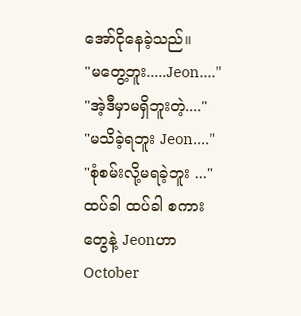အော်ငိုနေခဲ့သည်။
"မတွေ့ဘူး.....Jeon...."
"အဲ့ဒီမှာမရှိဘူးတဲ့...."
"မသိခဲ့ရဘူး Jeon...."
"စုံစမ်းလို့မရခဲ့ဘူး ..."
ထပ်ခါ ထပ်ခါ စကားတွေနဲ့ Jeonဟာ
October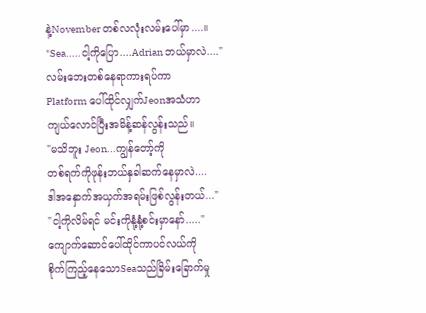နဲ့November တစ်လလုံးလမ်းပေါ်မှာ....။
"Sea.....ငါ့ကိုပြော....Adrian ဘယ်မှာလဲ...."
လမ်းဘေးတစ်နေရာကားရပ်ကာ
Platform ပေါ်ထိုင်လျှက်Jeonအသံဟာ
ကျယ်လောင်ပြီးအမိန့်ဆန်လွန်းသည်။
"မသိဘူး Jeon...ကျွန်တော့်ကို
တစ်ရက်ကိုဖုန်းဘယ်နှခါဆက်နေမှာလဲ....
ဒါအနှောက်အယှက်အရမ်းဖြစ်လွန်းတယ်..."
"ငါ့ကိုလိမ်ရင် မင်းကိုနုံ့နုံ့စင်းမှာနော်....."
ကျောက်ဆောင်ပေါ်ထိုင်ကာပင်လယ်ကို
စိုက်ကြည့်နေသောSeaသည်ခြိမ်းခြောက်မှု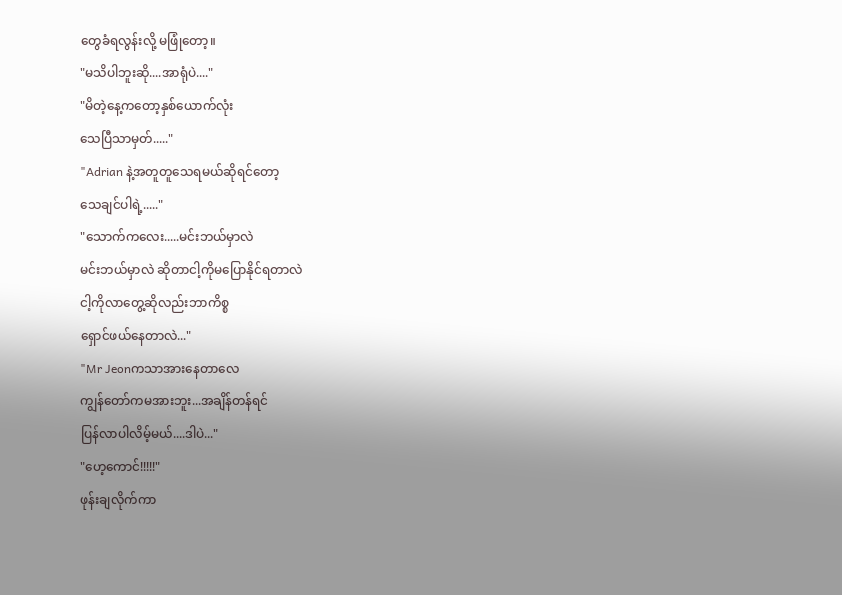တွေခံရလွန်းလို့ မဖြုံတော့။
"မသိပါဘူးဆို....အာရုံပဲ...."
"မိတဲ့နေ့ကတော့နှစ်ယောက်လုံး
သေပြီသာမှတ်....."
"Adrian နဲ့အတူတူသေရမယ်ဆိုရင်တော့
သေချင်ပါရဲ့....."
"သောက်ကလေး.....မင်းဘယ်မှာလဲ
မင်းဘယ်မှာလဲ ဆိုတာငါ့ကိုမပြောနိုင်ရတာလဲ
ငါ့ကိုလာတွေ့ဆိုလည်းဘာကိစ္စ
ရှောင်ဖယ်နေတာလဲ..."
"Mr Jeonကသာအားနေတာလေ
ကျွန်တော်ကမအားဘူး...အချိန်တန်ရင်
ပြန်လာပါလိမ့်မယ်....ဒါပဲ..."
"ဟေ့ကောင်!!!!!"
ဖုန်းချလိုက်ကာ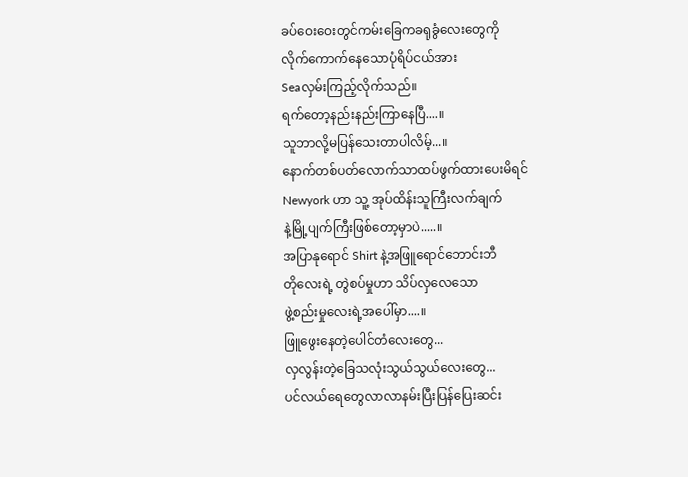ခပ်ဝေးဝေးတွင်ကမ်းခြေကခရုခွံလေးတွေကို
လိုက်ကောက်နေသောပုံရိပ်ငယ်အား
Seaလှမ်းကြည့်လိုက်သည်။
ရက်တော့နည်းနည်းကြာနေပြီ....။
သူဘာလို့မပြန်သေးတာပါလိမ့်...။
နောက်တစ်ပတ်လောက်သာထပ်ဖွက်ထားပေးမိရင်
Newyork ဟာ သူ့ အုပ်ထိန်းသူကြီးလက်ချက်
နဲ့မြို့ပျက်ကြီးဖြစ်တော့မှာပဲ.....။
အပြာနုရောင် Shirt နဲ့အဖြူရောင်ဘောင်းဘီ
တိုလေးရဲ့ တွဲစပ်မှုဟာ သိပ်လှလေသော
ဖွဲ့စည်းမှုလေးရဲ့အပေါ်မှာ....။
ဖြူဖွေးနေတဲ့ပေါင်တံလေးတွေ...
လှလွန်းတဲ့ခြေသလုံးသွယ်သွယ်လေးတွေ...
ပင်လယ်ရေတွေလာလာနမ်းပြီးပြန်ပြေးဆင်း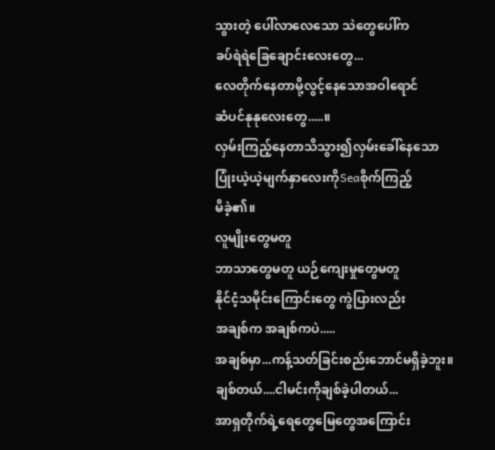သွားတဲ့ ပေါ်လာလေသော သဲတွေပေါ်က
ခပ်ရဲရဲခြေချောင်းလေးတွေ...
လေတိုက်နေတာမို့လွင့်နေသောအဝါရောင်
ဆံပင်နုနုလေးတွေ.....။
လှမ်းကြည့်နေတာသိသွား၍လှမ်းခေါ်နေသော
ပြုံးယဲ့ယဲ့မျက်နှာလေးကိုSeaစိုက်ကြည့်
မိခဲ့၏။
လူမျိုးတွေမတူ
ဘာသာတွေမတူ ယဉ်ကျေးမှုတွေမတူ
နိုင်ငံ့သမိုင်းကြောင်းတွေ ကွဲပြားလည်း
အချစ်က အချစ်ကပဲ.....
အချစ်မှာ...ကန့်သတ်ခြင်းစည်းဘောင်မရှိခဲ့ဘူး။
ချစ်တယ်....ငါမင်းကိုချစ်ခဲ့ပါတယ်...
အာရှတိုက်ရဲ့ရေတွေမြေတွေအကြောင်း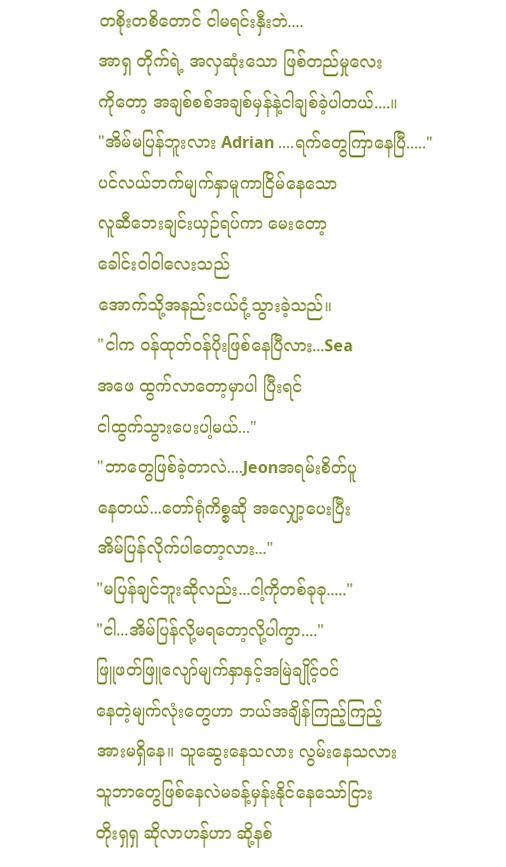တစိုးတစိတောင် ငါမရင်းနှီးဘဲ....
အာရှ တိုက်ရဲ့ အလှဆုံးသော ဖြစ်တည်မှုလေး
ကိုတော့ အချစ်စစ်အချစ်မှန်နဲ့ငါချစ်ခဲ့ပါတယ်....။
"အိမ်မပြန်ဘူးလား Adrian ....ရက်တွေကြာနေပြီ....."
ပင်လယ်ဘက်မျက်နှာမူကာငြိမ်နေသော
လူဆီဘေးချင်းယှဉ်ရပ်ကာ မေးတော့
ခေါင်းဝါဝါလေးသည်
အောက်သို့အနည်းငယ်ငုံ့သွားခဲ့သည်။
"ငါက ဝန်ထုတ်ဝန်ပိုးဖြစ်နေပြီလား...Sea
အဖေ ထွက်လာတော့မှာပါ ပြီးရင်
ငါထွက်သွားပေးပါ့မယ်..."
"ဘာတွေဖြစ်ခဲ့တာလဲ....Jeonအရမ်းစိတ်ပူ
နေတယ်...တော်ရုံကိစ္စဆို အလျှော့ပေးပြီး
အိမ်ပြန်လိုက်ပါတော့လား..."
"မပြန်ချင်ဘူးဆိုလည်း...ငါ့ကိုတစ်ခုခု....."
"ငါ...အိမ်ပြန်လို့မရတော့လို့ပါကွာ...."
ဖြူဖတ်ဖြူလျော်မျက်နှာနှင့်အမြဲချိုင့်ဝင်
နေတဲ့မျက်လုံးတွေဟာ ဘယ်အချိန်ကြည့်ကြည့်
အားမရှိနေ။ သူဆွေးနေသလား လွမ်းနေသလား
သူဘာတွေဖြစ်နေလဲမခန့်မှန်းနိုင်နေသော်ငြား
တိုးရှရှ ဆိုလာဟန်ဟာ ဆို့နစ်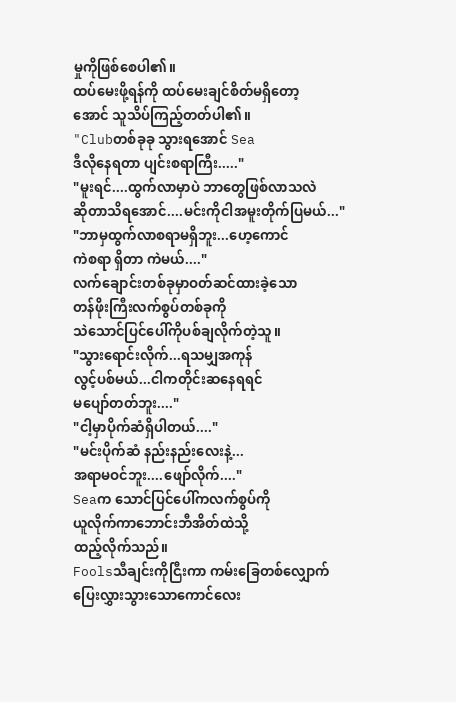မှုကိုဖြစ်စေပါ၏။
ထပ်မေးဖို့ရန်ကို ထပ်မေးချင်စိတ်မရှိတော့
အောင် သူသိပ်ကြည့်တတ်ပါ၏။
"Clubတစ်ခုခု သွားရအောင် Sea
ဒီလိုနေရတာ ပျင်းစရာကြီး....."
"မူးရင်....ထွက်လာမှာပဲ ဘာတွေဖြစ်လာသလဲ
ဆိုတာသိရအောင်....မင်းကိုငါအမူးတိုက်ပြမယ်..."
"ဘာမှထွက်လာစရာမရှိဘူး...ဟေ့ကောင်
ကဲစရာ ရှိတာ ကဲမယ်...."
လက်ချောင်းတစ်ခုမှာဝတ်ဆင်ထားခဲ့သော
တန်ဖိုးကြီးလက်စွပ်တစ်ခုကို
သဲသောင်ပြင်ပေါ်ကိုပစ်ချလိုက်တဲ့သူ။
"သွားရောင်းလိုက်...ရသမျှအကုန်
လွင့်ပစ်မယ်...ငါကတိုင်းဆနေရရင်
မပျော်တတ်ဘူး...."
"ငါ့မှာပိုက်ဆံရှိပါတယ်...."
"မင်းပိုက်ဆံ နည်းနည်းလေးနဲ့...
အရာမဝင်ဘူး....ဖျော်လိုက်...."
Seaက သောင်ပြင်ပေါ်ကလက်စွပ်ကို
ယူလိုက်ကာဘောင်းဘီအိတ်ထဲသို့
ထည့်လိုက်သည်။
Foolsသီချင်းကိုငြီးကာ ကမ်းခြေတစ်လျှောက်
ပြေးလွှားသွားသောကောင်လေး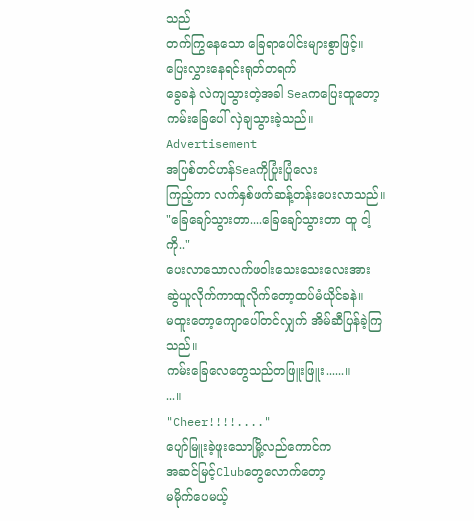သည်
တက်ကြွနေသော ခြေရာပေါင်းများစွာဖြင့်။
ပြေးလွှားနေရင်းရုတ်တရက်
ခွေခနဲ လဲကျသွားတဲ့အခါ Seaကပြေးထူတော့
ကမ်းခြေပေါ် လှဲချသွားခဲ့သည်။
Advertisement
အပြစ်တင်ဟန်Seaကိုပြုံးပြုံလေး
ကြည့်ကာ လက်နှစ်ဖက်ဆန့်တန်းပေးလာသည်။
"ခြေချော်သွားတာ....ခြေချော်သွားတာ ထူ ငါ့ကို.."
ပေးလာသောလက်ဖဝါးသေးသေးလေးအား
ဆွဲယူလိုက်ကာထူလိုက်တော့ထပ်မံယိုင်ခနဲ။
မထူးတော့ကျောပေါ်တင်လျှက် အိမ်ဆီပြန်ခဲ့ကြသည်။
ကမ်းခြေလေတွေသည်တဖြူးဖြူး......။
...။
"Cheer!!!!...."
ပျော်မြူးခဲ့ဖူးသောမြို့လည်ကောင်က
အဆင်မြင့်Clubတွေလောက်တော့
မမိုက်ပေမယ့်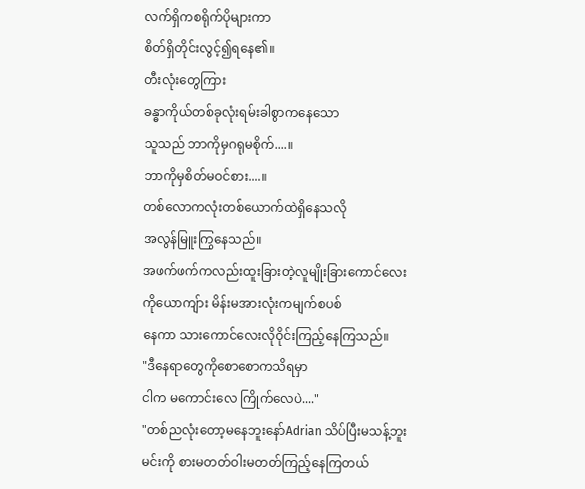လက်ရှိကစရိုက်ပိုများကာ
စိတ်ရှိတိုင်းလွင့်၍ရနေ၏။
တီးလုံးတွေကြား
ခန္ဓာကိုယ်တစ်ခုလုံးရမ်းခါစွာကနေသော
သူသည် ဘာကိုမှဂရုမစိုက်....။
ဘာကိုမှစိတ်မဝင်စား....။
တစ်လောကလုံးတစ်ယောက်ထဲရှိနေသလို
အလွန်မြူးကြွနေသည်။
အဖက်ဖက်ကလည်းထူးခြားတဲ့လူမျိုးခြားကောင်လေး
ကိုယောကျ်ား မိန်းမအားလုံးကမျက်စပစ်
နေကာ သားကောင်လေးလိုဝိုင်းကြည့်နေကြသည်။
"ဒီနေရာတွေကိုစောစောကသိရမှာ
ငါက မကောင်းလေ ကြိုက်လေပဲ...."
"တစ်ညလုံးတော့မနေဘူးနော်Adrian သိပ်ပြီးမသန့်ဘူး
မင်းကို စားမတတ်ဝါးမတတ်ကြည့်နေကြတယ်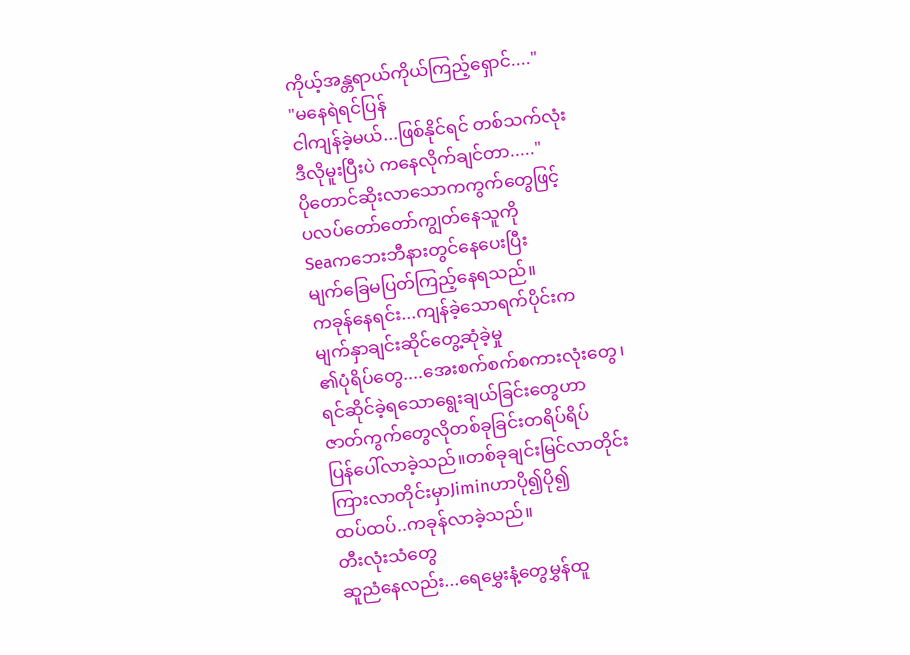ကိုယ့်အန္တရာယ်ကိုယ်ကြည့်ရှောင်...."
"မနေရဲရင်ပြန်
ငါကျန်ခဲ့မယ်...ဖြစ်နိုင်ရင် တစ်သက်လုံး
ဒီလိုမူးပြီးပဲ ကနေလိုက်ချင်တာ....."
ပိုတောင်ဆိုးလာသောကကွက်တွေဖြင့်
ပလပ်တော်တော်ကျွတ်နေသူကို
Seaကဘေးဘီနားတွင်နေပေးပြီး
မျက်ခြေမပြတ်ကြည့်နေရသည်။
ကခုန်နေရင်း...ကျန်ခဲ့သောရက်ပိုင်းက
မျက်နှာချင်းဆိုင်တွေ့ဆုံခဲ့မှု
၏ပုံရိပ်တွေ....အေးစက်စက်စကားလုံးတွေ၊
ရင်ဆိုင်ခဲ့ရသောရွေးချယ်ခြင်းတွေဟာ
ဇာတ်ကွက်တွေလိုတစ်ခုခြင်းတရိပ်ရိပ်
ပြန်ပေါ်လာခဲ့သည်။တစ်ခုချင်းမြင်လာတိုင်း
ကြားလာတိုင်းမှာJiminဟာပို၍ပို၍
ထပ်ထပ်..ကခုန်လာခဲ့သည်။
တီးလုံးသံတွေ
ဆူညံနေလည်း...ရေမွှေးနံ့တွေမွှန်ထူ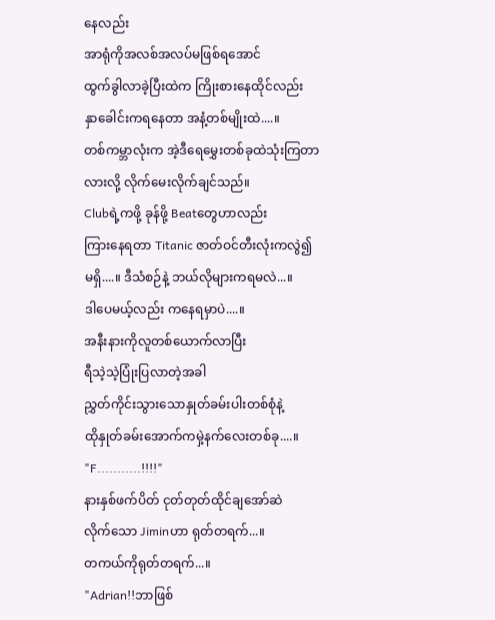နေလည်း
အာရုံကိုအလစ်အလပ်မဖြစ်ရအောင်
ထွက်ခွါလာခဲ့ပြီးထဲက ကြိုးစားနေထိုင်လည်း
နှာခေါင်းကရနေတာ အနံ့တစ်မျိုးထဲ....။
တစ်ကမ္ဘာလုံးက အဲ့ဒီရေမွှေးတစ်ခုထဲသုံးကြတာ
လားလို့ လိုက်မေးလိုက်ချင်သည်။
Clubရဲ့ကဖို့ ခုန်ဖို့ Beatတွေဟာလည်း
ကြားနေရတာ Titanic ဇာတ်ဝင်တီးလုံးကလွဲ၍
မရှိ....။ ဒီသံစဉ်နဲ့ ဘယ်လိုများကရမလဲ...။
ဒါပေမယ့်လည်း ကနေရမှာပဲ....။
အနီးနားကိုလူတစ်ယောက်လာပြီး
ရီသဲ့သဲ့ပြုံးပြလာတဲ့အခါ
ညွှတ်ကိုင်းသွားသောနှုတ်ခမ်းပါးတစ်စုံနဲ့
ထိုနှုတ်ခမ်းအောက်ကမှဲ့နက်လေးတစ်ခု....။
"F...........!!!!"
နားနှစ်ဖက်ပိတ် ငုတ်တုတ်ထိုင်ချအော်ဆဲ
လိုက်သော Jiminဟာ ရုတ်တရက်...။
တကယ်ကိုရုတ်တရက်...။
"Adrian!!ဘာဖြစ်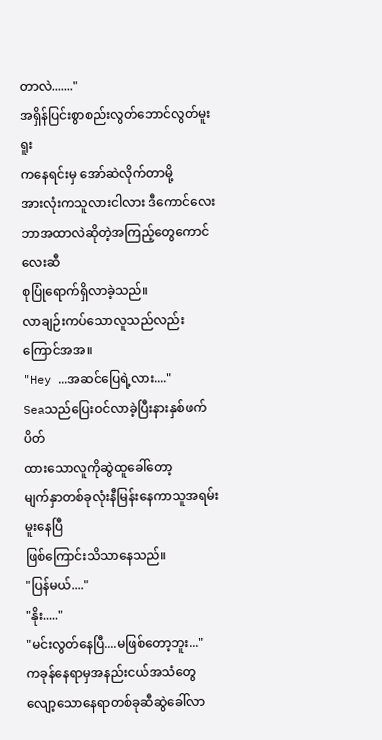တာလဲ......."
အရှိန်ပြင်းစွာစည်းလွတ်ဘောင်လွတ်မူးရူး
ကနေရင်းမှ အော်ဆဲလိုက်တာမို့
အားလုံးကသူလားငါလား ဒီကောင်လေး
ဘာအထာလဲဆိုတဲ့အကြည့်တွေကောင်လေးဆီ
စုပြုံရောက်ရှိလာခဲ့သည်။
လာချဉ်းကပ်သောလူသည်လည်းကြောင်အအ။
"Hey ...အဆင်ပြေရဲ့လား...."
Seaသည်ပြေးဝင်လာခဲ့ပြီးနားနှစ်ဖက်ပိတ်
ထားသောလူကိုဆွဲထူခေါ်တော့
မျက်နှာတစ်ခုလုံးနီမြန်းနေကာသူအရမ်းမူးနေပြီ
ဖြစ်ကြောင်းသိသာနေသည်။
"ပြန်မယ်...."
"နိုး....."
"မင်းလွတ်နေပြီ....မဖြစ်တော့ဘူး..."
ကခုန်နေရာမှအနည်းငယ်အသံတွေ
လျော့သောနေရာတစ်ခုဆီဆွဲခေါ်လာ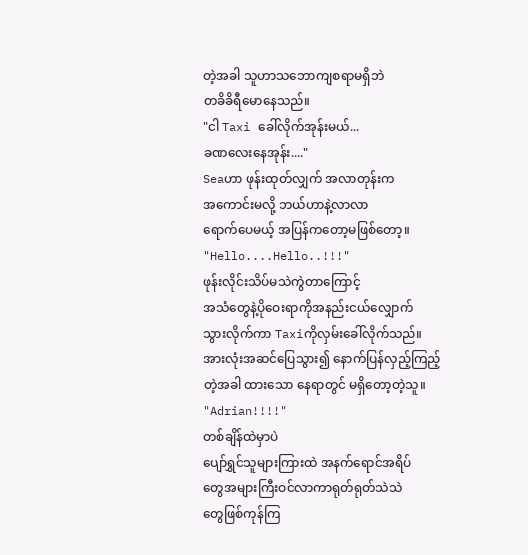တဲ့အခါ သူဟာသဘောကျစရာမရှိဘဲ
တခိခိရီမောနေသည်။
"ငါ Taxi ခေါ်လိုက်အုန်းမယ်...
ခဏလေးနေအုန်း...."
Seaဟာ ဖုန်းထုတ်လျှက် အလာတုန်းက
အကောင်းမလို့ ဘယ်ဟာနဲ့လာလာ
ရောက်ပေမယ့် အပြန်ကတော့မဖြစ်တော့။
"Hello....Hello..!!!"
ဖုန်းလိုင်းသိပ်မသဲကွဲတာကြောင့်
အသံတွေနဲ့ပိုဝေးရာကိုအနည်းငယ်လျှောက်
သွားလိုက်ကာ Taxiကိုလှမ်းခေါ်လိုက်သည်။
အားလုံးအဆင်ပြေသွား၍ နောက်ပြန်လှည့်ကြည့်
တဲ့အခါ ထားသော နေရာတွင် မရှိတော့တဲ့သူ။
"Adrian!!!!"
တစ်ချိန်ထဲမှာပဲ
ပျော်ရွှင်သူများကြားထဲ အနက်ရောင်အရိပ်
တွေအများကြီးဝင်လာကာရုတ်ရုတ်သဲသဲ
တွေဖြစ်ကုန်ကြ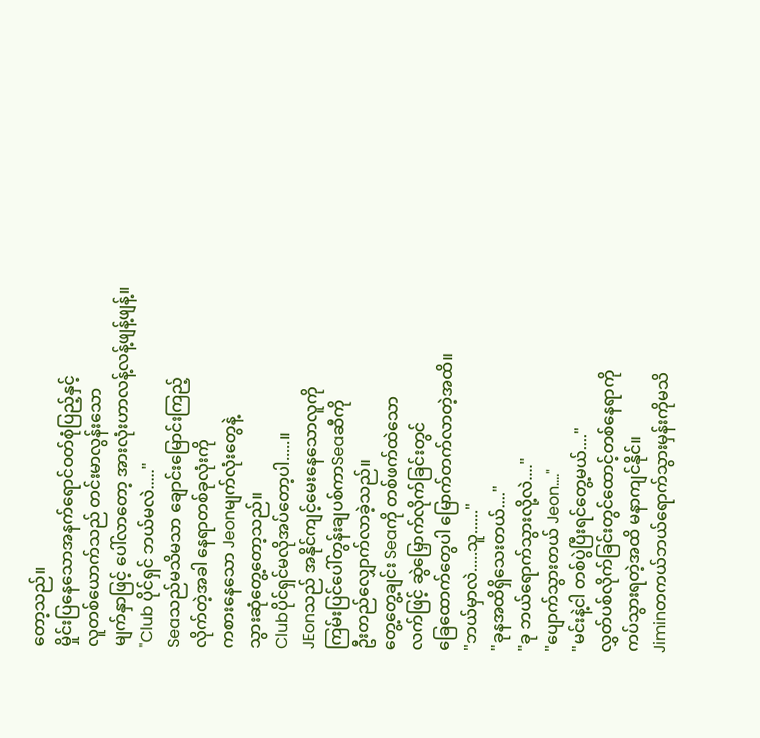တော့သည်။
မှိုင်းပြနေသောအနက်ရောင်ဝတ်စုံပြည့်နှင့်
လူတစ်ယောက်သည် တင်းမာလွန်းသော
မျက်နှာဖြင့် ပေါ်လာတော့ အားလုံးဟာလန့်လန့်ဖျန့်ဖျန့်။
"Club ပိုင်ရှင် ဘယ်မလဲ....."
Seaသည်မသိမသာ ချောင်းမြောင်းကြည့်
လိုက်တဲ့အခါ နေရာတစ်ခုလုံးကို
ကစားနေသော Jeonမျက်လုံးတွေနဲ့
သွားဆုံတွေ့တော့သည်။
Clubပိုင်ရှင်မလိုအပ်တော့ပါ.....။
JEonသည် အနိုင်ကျင့်မေးနေသောလူကို
ကြမ်းပြင်ပေါ်တွန်းချပစ်ကာSeaဆီကို
ဦးတည်လျှောက်လာခဲ့သည်။
တွေ့တွေ့ချင်း Seaကို တစ်ဖက်ထဲသော
လက်ဖြင့် ဆွဲမြှောက်လိုက်ခြင်းတွင်
ခြေထောက်တွေပါ မြောက်တက်လာတဲ့အထိ။
"ဘယ်မှာလဲ.....သူ......"
"ခုနအထိရှိသေးတယ်...."
"ခု ဘယ်ရောက်သွားလို့လဲ...."
"ပျောက်သွားတယ် Jeon...."
"မင်းနဲ့ငါ တစ်ပွဲပြီးရင်တွေ့မယ်...."
လွှတ်ပစ်လိုက်ခြင်းတွင်ထောင့်တစ်နေရာကို
ကပ်သွားရတဲ့အထိ မနာကျင်နိုင်။
Jiminတကယ်ဘယ်ရောက်သွားမှန်းကိုမသိ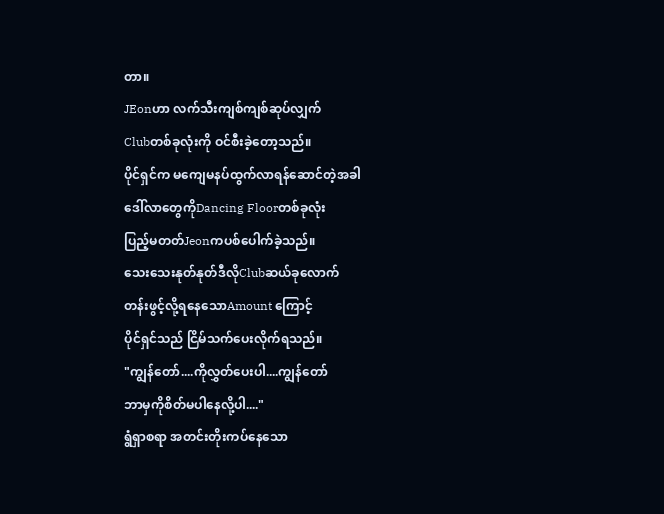တာ။
JEonဟာ လက်သီးကျစ်ကျစ်ဆုပ်လျှက်
Clubတစ်ခုလုံးကို ဝင်စီးခဲ့တော့သည်။
ပိုင်ရှင်က မကျေမနပ်ထွက်လာရန်ဆောင်တဲ့အခါ
ဒေါ်လာတွေကိုDancing Floorတစ်ခုလုံး
ပြည့်မတတ်Jeonကပစ်ပေါက်ခဲ့သည်။
သေးသေးနုတ်နုတ်ဒီလိုClubဆယ်ခုလောက်
တန်းဖွင့်လို့ရနေသောAmount ကြောင့်
ပိုင်ရှင်သည် ငြိမ်သက်ပေးလိုက်ရသည်။
"ကျွန်တော်....ကိုလွှတ်ပေးပါ....ကျွန်တော်
ဘာမှကိုစိတ်မပါနေလို့ပါ...."
ရွံရှာစရာ အတင်းတိုးကပ်နေသော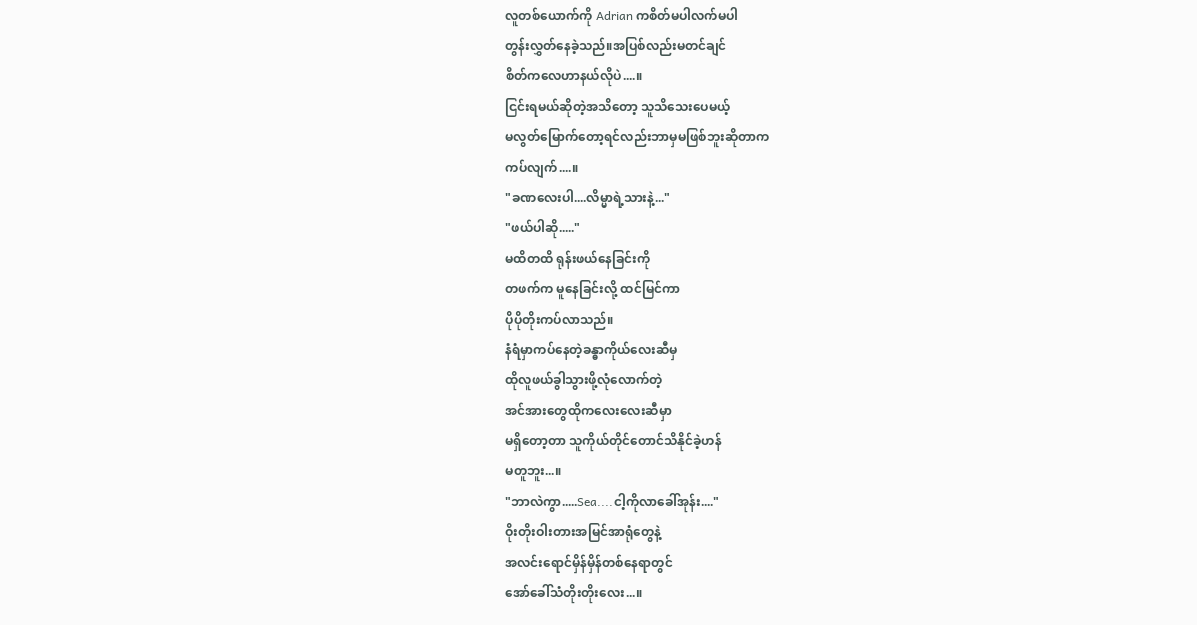လူတစ်ယောက်ကို Adrian ကစိတ်မပါလက်မပါ
တွန်းလွှတ်နေခဲ့သည်။အပြစ်လည်းမတင်ချင်
စိတ်ကလေဟာနယ်လိုပဲ....။
ငြင်းရမယ်ဆိုတဲ့အသိတော့ သူသိသေးပေမယ့်
မလွတ်မြောက်တော့ရင်လည်းဘာမှမဖြစ်ဘူးဆိုတာက
ကပ်လျက်....။
"ခဏလေးပါ....လိမ္မာရဲ့သားနဲ့..."
"ဖယ်ပါဆို....."
မထိတထိ ရုန်းဖယ်နေခြင်းကို
တဖက်က မူနေခြင်းလို့ ထင်မြင်ကာ
ပိုပိုတိုးကပ်လာသည်။
နံရံမှာကပ်နေတဲ့ခန္ဓာကိုယ်လေးဆီမှ
ထိုလူဖယ်ခွါသွားဖို့လုံလောက်တဲ့
အင်အားတွေထိုကလေးလေးဆီမှာ
မရှိတော့တာ သူကိုယ်တိုင်တောင်သိနိုင်ခဲ့ဟန်
မတူဘူး...။
"ဘာလဲကွာ.....Sea....ငါ့ကိုလာခေါ်အုန်း...."
ဝိုးတိုးဝါးတားအမြင်အာရုံတွေနဲ့
အလင်းရောင်မှိန်မှိန်တစ်နေရာတွင်
အော်ခေါ်သံတိုးတိုးလေး...။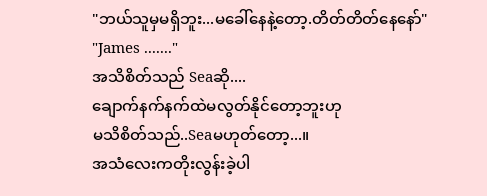"ဘယ်သူမှမရှိဘူး...မခေါ်နေနဲ့တော့.တိတ်တိတ်နေနော်"
"James ......."
အသိစိတ်သည် Seaဆို....
ချောက်နက်နက်ထဲမလွတ်နိုင်တော့ဘူးဟု
မသိစိတ်သည်..Seaမဟုတ်တော့...။
အသံလေးကတိုးလွန်းခဲ့ပါ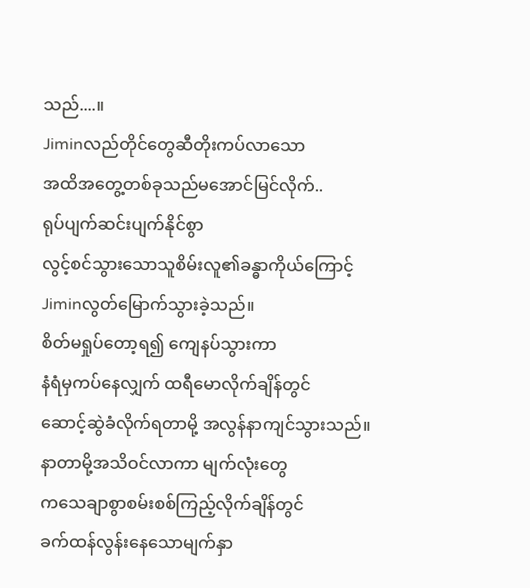သည်....။
Jiminလည်တိုင်တွေဆီတိုးကပ်လာသော
အထိအတွေ့တစ်ခုသည်မအောင်မြင်လိုက်..
ရုပ်ပျက်ဆင်းပျက်နိုင်စွာ
လွင့်စင်သွားသောသူစိမ်းလူ၏ခန္ဓာကိုယ်ကြောင့်
Jiminလွတ်မြောက်သွားခဲ့သည်။
စိတ်မရှုပ်တော့ရ၍ ကျေနပ်သွားကာ
နံရံမှကပ်နေလျှက် ထရီမောလိုက်ချိန်တွင်
ဆောင့်ဆွဲခံလိုက်ရတာမို့ အလွန်နာကျင်သွားသည်။
နာတာမို့အသိဝင်လာကာ မျက်လုံးတွေ
ကသေချာစွာစမ်းစစ်ကြည့်လိုက်ချိန်တွင်
ခက်ထန်လွန်းနေသောမျက်နှာ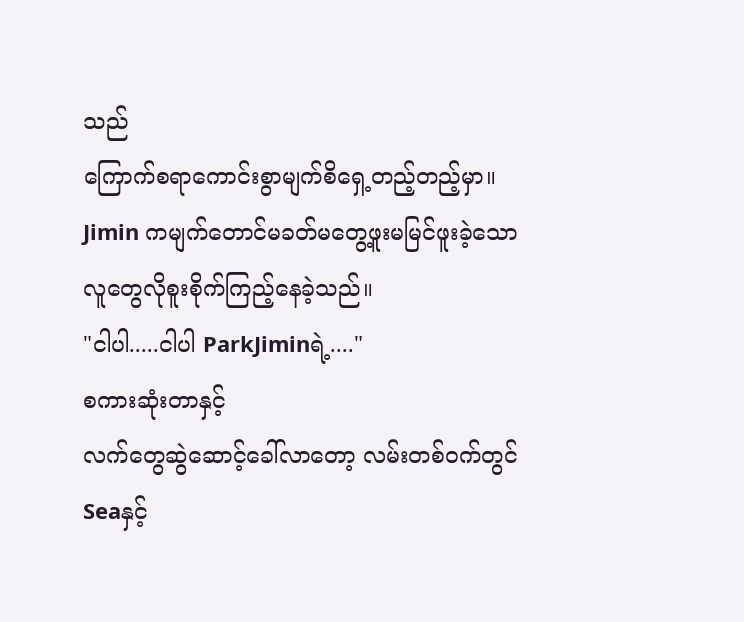သည်
ကြောက်စရာကောင်းစွာမျက်စိရှေ့တည့်တည့်မှာ။
Jimin ကမျက်တောင်မခတ်မတွေ့ဖူးမမြင်ဖူးခဲ့သော
လူတွေလိုစူးစိုက်ကြည့်နေခဲ့သည်။
"ငါပါ.....ငါပါ ParkJiminရဲ့...."
စကားဆုံးတာနှင့်
လက်တွေဆွဲဆောင့်ခေါ်လာတော့ လမ်းတစ်ဝက်တွင်
Seaနှင့်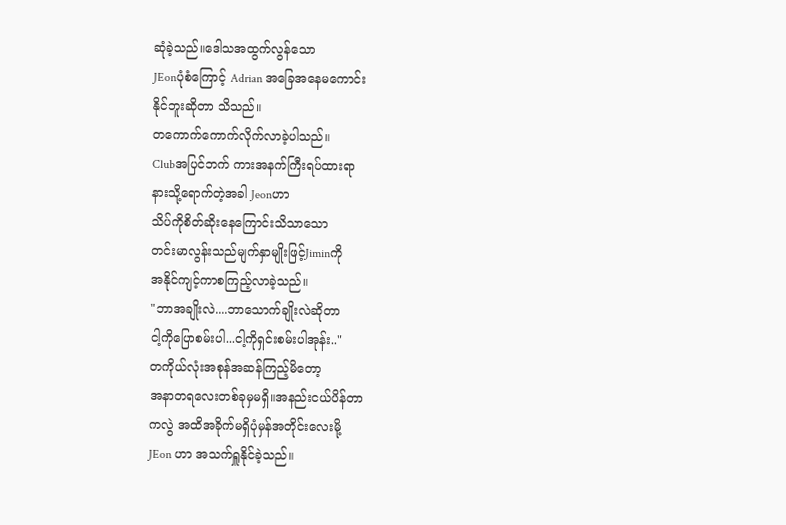ဆုံခဲ့သည်။ဒေါသအထွက်လွန်သော
JEonပုံစံကြောင့် Adrian အခြေအနေမကောင်း
နိုင်ဘူးဆိုတာ သိသည်။
တကောက်ကောက်လိုက်လာခဲ့ပါသည်။
Clubအပြင်ဘက် ကားအနက်ကြီးရပ်ထားရာ
နားသို့ရောက်တဲ့အခါ Jeonဟာ
သိပ်ကိုစိတ်ဆိုးနေကြောင်းသိသာသော
တင်းမာလွန်းသည်မျက်နှာမျိုးဖြင့်Jiminကို
အနိုင်ကျင့်ကာစကြည့်လာခဲ့သည်။
"ဘာအချိုးလဲ....ဘာသောက်ချိုးလဲဆိုတာ
ငါ့ကိုပြောစမ်းပါ...ငါ့ကိုရှင်းစမ်းပါအုန်း.."
တကိုယ်လုံးအစုန်အဆန်ကြည့်မိတော့
အနာတရလေးတစ်ခုမှမရှိ။အနည်းငယ်ပိန်တာ
ကလွဲ အထိအခိုက်မရှိပုံမှန်အတိုင်းလေးမို့
JEon ဟာ အသက်ရှူနိုင်ခဲ့သည်။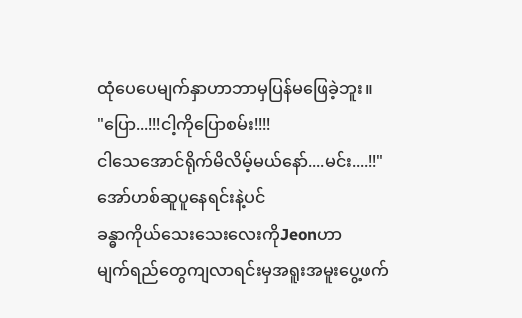ထုံပေပေမျက်နှာဟာဘာမှပြန်မဖြေခဲ့ဘူး။
"ပြော...!!!ငါ့ကိုပြောစမ်း!!!!
ငါသေအောင်ရိုက်မိလိမ့်မယ်နော်....မင်း....!!"
အော်ဟစ်ဆူပူနေရင်းနဲ့ပင်
ခန္ဓာကိုယ်သေးသေးလေးကိုJeonဟာ
မျက်ရည်တွေကျလာရင်းမှအရူးအမူးပွေ့ဖက်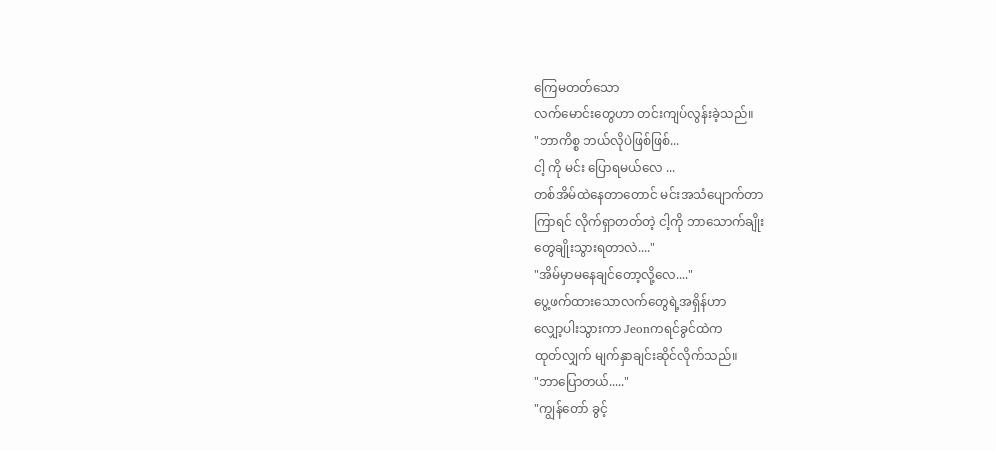ကြေမတတ်သော
လက်မောင်းတွေဟာ တင်းကျပ်လွန်းခဲ့သည်။
"ဘာကိစ္စ ဘယ်လိုပဲဖြစ်ဖြစ်...
ငါ့ ကို မင်း ပြောရမယ်လေ ...
တစ်အိမ်ထဲနေတာတောင် မင်းအသံပျောက်တာ
ကြာရင် လိုက်ရှာတတ်တဲ့ ငါ့ကို ဘာသောက်ချိုး
တွေချိုးသွားရတာလဲ...."
"အိမ်မှာမနေချင်တော့လို့လေ...."
ပွေ့ဖက်ထားသောလက်တွေရဲ့အရှိန်ဟာ
လျှော့ပါးသွားကာ Jeonကရင်ခွင်ထဲက
ထုတ်လျှက် မျက်နှာချင်းဆိုင်လိုက်သည်။
"ဘာပြောတယ်....."
"ကျွန်တော် ခွင့်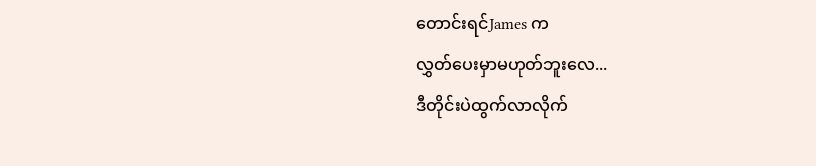တောင်းရင်James က
လွှတ်ပေးမှာမဟုတ်ဘူးလေ...
ဒီတိုင်းပဲထွက်လာလိုက်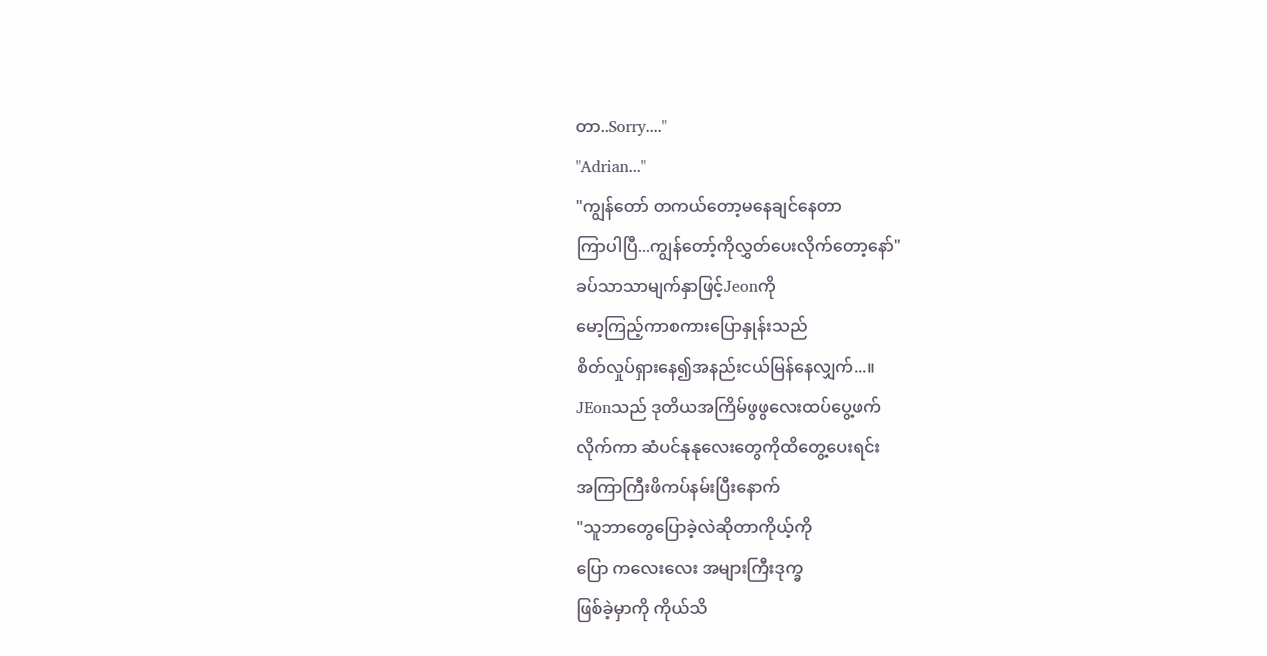တာ..Sorry...."
"Adrian..."
"ကျွန်တော် တကယ်တော့မနေချင်နေတာ
ကြာပါပြီ...ကျွန်တော့်ကိုလွှတ်ပေးလိုက်တော့နော်"
ခပ်သာသာမျက်နှာဖြင့်Jeonကို
မော့ကြည့်ကာစကားပြောနှုန်းသည်
စိတ်လှုပ်ရှားနေ၍အနည်းငယ်မြန်နေလျှက်...။
JEonသည် ဒုတိယအကြိမ်ဖွဖွလေးထပ်ပွေ့ဖက်
လိုက်ကာ ဆံပင်နုနုလေးတွေကိုထိတွေ့ပေးရင်း
အကြာကြီးဖိကပ်နမ်းပြီးနောက်
"သူဘာတွေပြောခဲ့လဲဆိုတာကိုယ့်ကို
ပြော ကလေးလေး အများကြီးဒုက္ခ
ဖြစ်ခဲ့မှာကို ကိုယ်သိ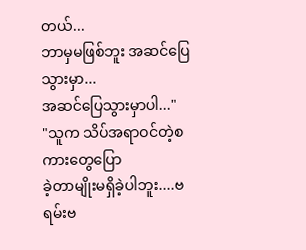တယ်...
ဘာမှမဖြစ်ဘူး အဆင်ပြေသွားမှာ...
အဆင်ပြေသွားမှာပါ..."
"သူက သိပ်အရာဝင်တဲ့စကားတွေပြော
ခဲ့တာမျိုးမရှိခဲ့ပါဘူး....ဗရမ်းဗ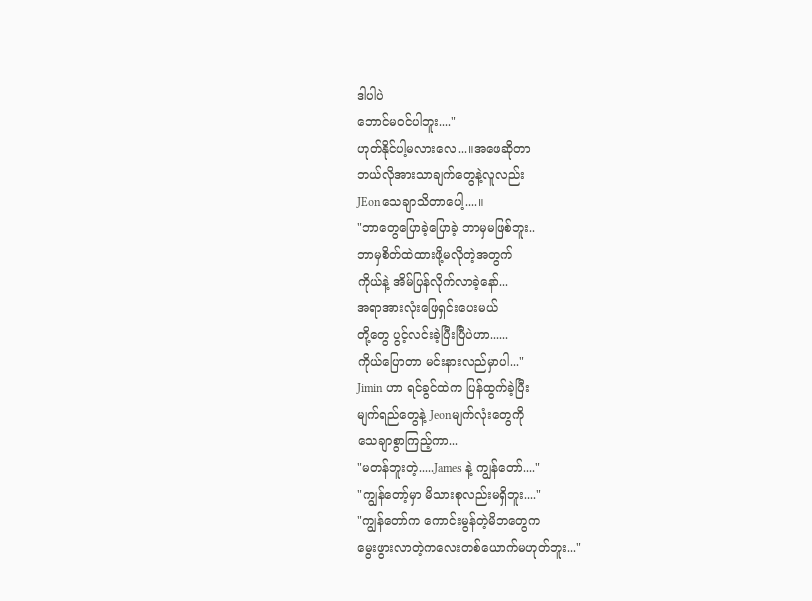ဒါပါပဲ
ဘောင်မဝင်ပါဘူး...."
ဟုတ်နိုင်ပါ့မလားလေ...။အဖေဆိုတာ
ဘယ်လိုအားသာချက်တွေနဲ့လူလည်း
JEonသေချာသိတာပေါ့....။
"ဘာတွေပြောခဲ့ပြောခဲ့ ဘာမှမဖြစ်ဘူး..
ဘာမှစိတ်ထဲထားဖို့မလိုတဲ့အတွက်
ကိုယ်နဲ့ အိမ်ပြန်လိုက်လာခဲ့နော်...
အရာအားလုံးဖြေရှင်းပေးမယ်
တို့တွေ ပွင့်လင်းခဲ့ပြီးပြီပဲဟာ......
ကိုယ်ပြောတာ မင်းနားလည်မှာပါ..."
Jimin ဟာ ရင်ခွင်ထဲက ပြန်ထွက်ခဲ့ပြီး
မျက်ရည်တွေနဲ့ Jeonမျက်လုံးတွေကို
သေချာစွာကြည့်ကာ...
"မတန်ဘူးတဲ့.....James နဲ့ ကျွန်တော်...."
"ကျွန်တော့်မှာ မိသားစုလည်းမရှိဘူး...."
"ကျွန်တော်က ကောင်းမွန်တဲ့မိဘတွေက
မွေးဖွားလာတဲ့ကလေးတစ်ယောက်မဟုတ်ဘူး..."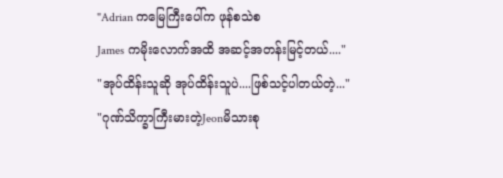"Adrian ကမြေကြီးပေါ်က ဖုန်စသဲစ
James ကမိုးလောက်အထိ အဆင့်အတန်းမြင့်တယ်...."
"အုပ်ထိန်းသူဆို အုပ်ထိန်းသူပဲ....ဖြစ်သင့်ပါတယ်တဲ့..."
"ဂုဏ်သိက္ခာကြီးမားတဲ့Jeonမိသားစု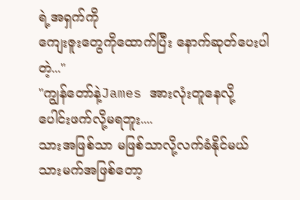ရဲ့အရှက်ကို
ကျေးဇူးတွေကိုထောက်ပြီး နောက်ဆုတ်ပေးပါတဲ့..."
"ကျွန်တော်နဲ့James အားလုံးတူနေလို့
ပေါင်းဖက်လို့မရဘူး....
သားအဖြစ်သာ မဖြစ်သာလို့လက်ခံနိုင်မယ်
သားမက်အဖြစ်တော့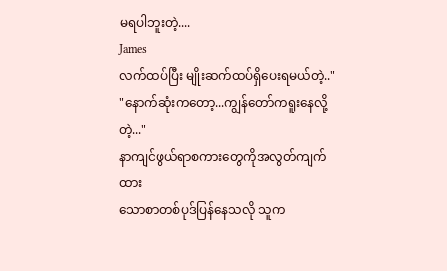မရပါဘူးတဲ့....
James
လက်ထပ်ပြီး မျိုးဆက်ထပ်ရှိပေးရမယ်တဲ့.."
"နောက်ဆုံးကတော့...ကျွန်တော်ကရူးနေလို့တဲ့..."
နာကျင်ဖွယ်ရာစကားတွေကိုအလွတ်ကျက်ထား
သောစာတစ်ပုဒ်ပြန်နေသလို သူက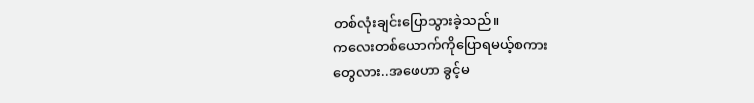တစ်လုံးချင်းပြောသွားခဲ့သည်။
ကလေးတစ်ယောက်ကိုပြောရမယ့်စကား
တွေလား..အဖေဟာ ခွင့်မ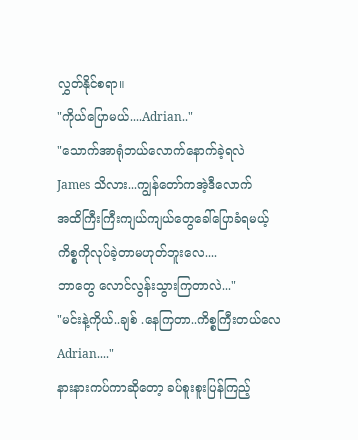လွှတ်နိုင်စရာ။
"ကိုယ်ပြောမယ်....Adrian.."
"သောက်အာရုံဘယ်လောက်နောက်ခဲ့ရလဲ
James သိလား...ကျွန်တော်ကအဲ့ဒီလောက်
အထိကြီးကြီးကျယ်ကျယ်တွေခေါ်ပြောခံရမယ့်
ကိစ္စကိုလုပ်ခဲ့တာမဟုတ်ဘူးလေ....
ဘာတွေ လောင်လွန်းသွားကြတာလဲ..."
"မင်းနဲ့ကိုယ်..ချစ် .နေကြတာ..ကိစ္စကြီးတယ်လေ
Adrian...."
နားနားကပ်ကာဆိုတော့ ခပ်စူးစူးပြန်ကြည့်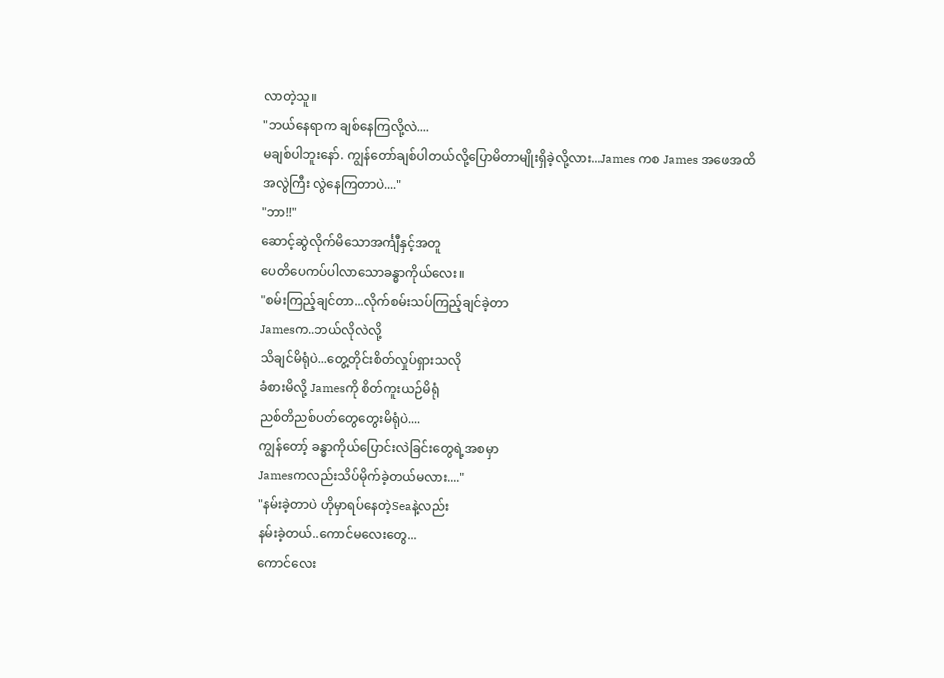လာတဲ့သူ။
"ဘယ်နေရာက ချစ်နေကြလို့လဲ....
မချစ်ပါဘူးနော်. ကျွန်တော်ချစ်ပါတယ်လို့ပြောမိတာမျိုးရှိခဲ့လို့လား...James ကစ James အဖေအထိ
အလွဲကြီး လွဲနေကြတာပဲ...."
"ဘာ!!"
ဆောင့်ဆွဲလိုက်မိသောအင်္ကျီနှင့်အတူ
ပေတိပေကပ်ပါလာသောခန္ဓာကိုယ်လေး။
"စမ်းကြည့်ချင်တာ...လိုက်စမ်းသပ်ကြည့်ချင်ခဲ့တာ
Jamesက..ဘယ်လိုလဲလို့
သိချင်မိရုံပဲ...တွေ့တိုင်းစိတ်လှုပ်ရှားသလို
ခံစားမိလို့ Jamesကို စိတ်ကူးယဉ်မိရုံ
ညစ်တိညစ်ပတ်တွေတွေးမိရုံပဲ....
ကျွန်တော့် ခန္ဓာကိုယ်ပြောင်းလဲခြင်းတွေရဲ့အစမှာ
Jamesကလည်းသိပ်မိုက်ခဲ့တယ်မလား...."
"နမ်းခဲ့တာပဲ ဟိုမှာရပ်နေတဲ့Seaနဲ့လည်း
နမ်းခဲ့တယ်..ကောင်မလေးတွေ...
ကောင်လေး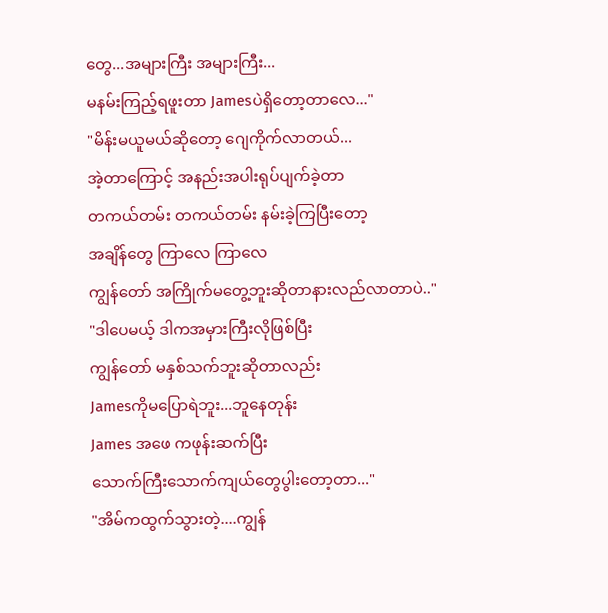တွေ...အများကြီး အများကြီး...
မနမ်းကြည့်ရဖူးတာ Jamesပဲရှိတော့တာလေ..."
"မိန်းမယူမယ်ဆိုတော့ ဂျေကိုက်လာတယ်...
အဲ့တာကြောင့် အနည်းအပါးရုပ်ပျက်ခဲ့တာ
တကယ်တမ်း တကယ်တမ်း နမ်းခဲ့ကြပြီးတော့
အချိန်တွေ ကြာလေ ကြာလေ
ကျွန်တော် အကြိုက်မတွေ့ဘူးဆိုတာနားလည်လာတာပဲ.."
"ဒါပေမယ့် ဒါကအမှားကြီးလိုဖြစ်ပြီး
ကျွန်တော် မနှစ်သက်ဘူးဆိုတာလည်း
Jamesကိုမပြောရဲဘူး...ဘူနေတုန်း
James အဖေ ကဖုန်းဆက်ပြီး
သောက်ကြီးသောက်ကျယ်တွေပွါးတော့တာ..."
"အိမ်ကထွက်သွားတဲ့....ကျွန်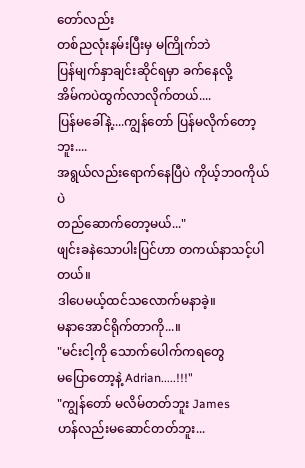တော်လည်း
တစ်ညလုံးနမ်းပြီးမှ မကြိုက်ဘဲ
ပြန်မျက်နှာချင်းဆိုင်ရမှာ ခက်နေလို့
အိမ်ကပဲထွက်လာလိုက်တယ်....
ပြန်မခေါ်နဲ့....ကျွန်တော် ပြန်မလိုက်တော့ဘူး....
အရွယ်လည်းရောက်နေပြီပဲ ကိုယ့်ဘဝကိုယ်ပဲ
တည်ဆောက်တော့မယ်..."
ဖျင်းခနဲသောပါးပြင်ဟာ တကယ်နာသင့်ပါတယ်။
ဒါပေမယ့်ထင်သလောက်မနာခဲ့။
မနာအောင်ရိုက်တာကို...။
"မင်းငါ့ကို သောက်ပေါက်ကရတွေ
မပြောတော့နဲ့ Adrian.....!!!"
"ကျွန်တော် မလိမ်တတ်ဘူး James
ဟန်လည်းမဆောင်တတ်ဘူး...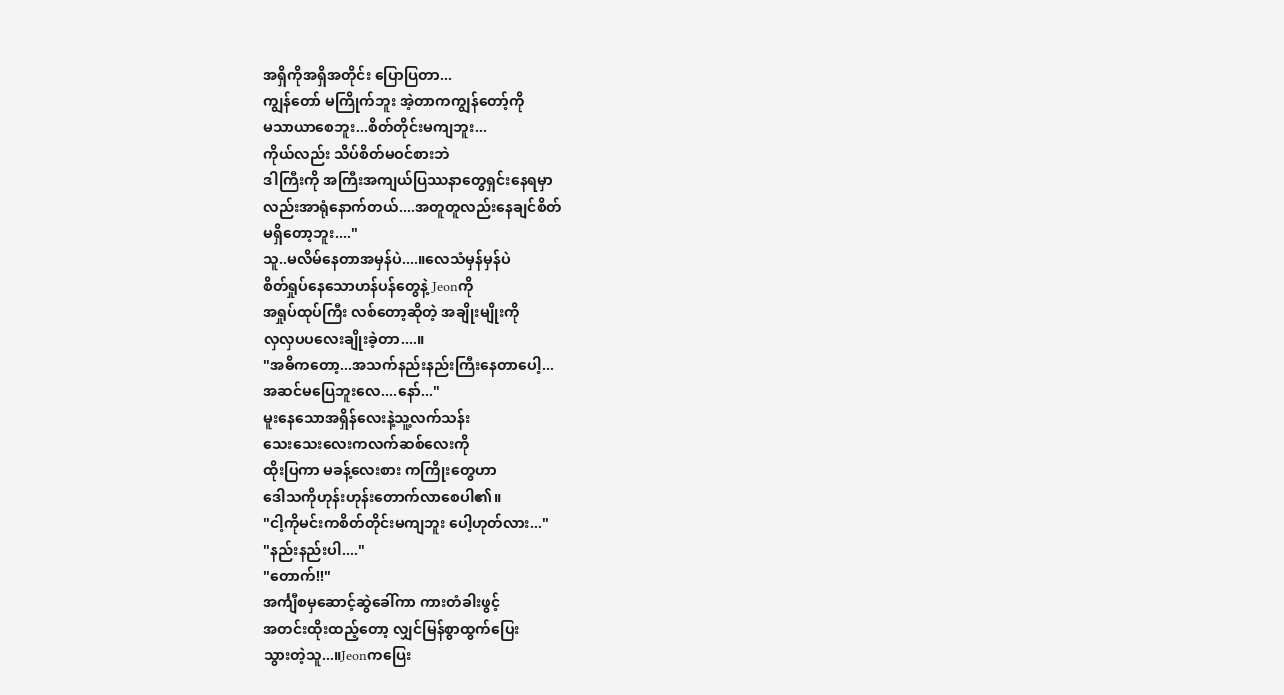အရှိကိုအရှိအတိုင်း ပြောပြတာ...
ကျွန်တော် မကြိုက်ဘူး အဲ့တာကကျွန်တော့်ကို
မသာယာစေဘူး...စိတ်တိုင်းမကျဘူး...
ကိုယ်လည်း သိပ်စိတ်မဝင်စားဘဲ
ဒါကြီးကို အကြီးအကျယ်ပြဿနာတွေရှင်းနေရမှာ
လည်းအာရုံနောက်တယ်....အတူတူလည်းနေချင်စိတ်
မရှိတော့ဘူး...."
သူ..မလိမ်နေတာအမှန်ပဲ....။လေသံမှန်မှန်ပဲ
စိတ်ရှုပ်နေသောဟန်ပန်တွေနဲ့ Jeonကို
အရှုပ်ထုပ်ကြီး လစ်တော့ဆိုတဲ့ အချိုးမျိုးကို
လှလှပပလေးချိုးခဲ့တာ....။
"အဓိကတော့...အသက်နည်းနည်းကြီးနေတာပေါ့...
အဆင်မပြေဘူးလေ....နော်..."
မူးနေသောအရှိန်လေးနဲ့သူ့လက်သန်း
သေးသေးလေးကလက်ဆစ်လေးကို
ထိုးပြကာ မခန့်လေးစား ကကြိုးတွေဟာ
ဒေါသကိုဟုန်းဟုန်းတောက်လာစေပါ၏။
"ငါ့ကိုမင်းကစိတ်တိုင်းမကျဘူး ပေါ့ဟုတ်လား..."
"နည်းနည်းပါ...."
"တောက်!!"
အင်္ကျီစမှဆောင့်ဆွဲခေါ်ကာ ကားတံခါးဖွင့်
အတင်းထိုးထည့်တော့ လျှင်မြန်စွာထွက်ပြေး
သွားတဲ့သူ...။Jeonကပြေး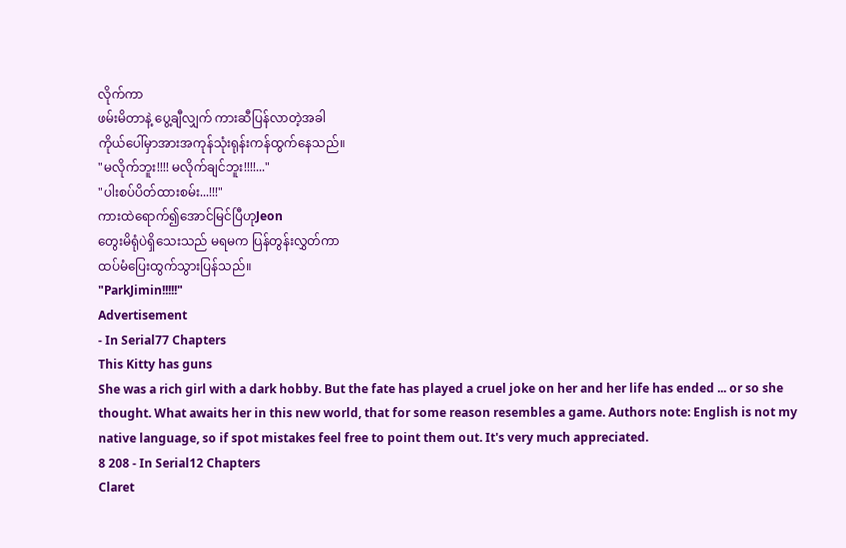လိုက်ကာ
ဖမ်းမိတာနဲ့ ပွေ့ချီလျှက် ကားဆီပြန်လာတဲ့အခါ
ကိုယ်ပေါ်မှာအားအကုန်သုံးရုန်းကန်ထွက်နေသည်။
"မလိုက်ဘူး!!!! မလိုက်ချင်ဘူး!!!!..."
"ပါးစပ်ပိတ်ထားစမ်း...!!!"
ကားထဲရောက်၍အောင်မြင်ပြီဟုJeon
တွေးမိရုံပဲရှိသေးသည် မရမက ပြန်တွန်းလွှတ်ကာ
ထပ်မံပြေးထွက်သွားပြန်သည်။
"ParkJimin!!!!!"
Advertisement
- In Serial77 Chapters
This Kitty has guns
She was a rich girl with a dark hobby. But the fate has played a cruel joke on her and her life has ended ... or so she thought. What awaits her in this new world, that for some reason resembles a game. Authors note: English is not my native language, so if spot mistakes feel free to point them out. It's very much appreciated.
8 208 - In Serial12 Chapters
Claret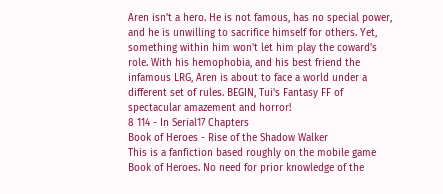Aren isn't a hero. He is not famous, has no special power, and he is unwilling to sacrifice himself for others. Yet, something within him won't let him play the coward's role. With his hemophobia, and his best friend the infamous LRG, Aren is about to face a world under a different set of rules. BEGIN, Tui's Fantasy FF of spectacular amazement and horror!
8 114 - In Serial17 Chapters
Book of Heroes - Rise of the Shadow Walker
This is a fanfiction based roughly on the mobile game Book of Heroes. No need for prior knowledge of the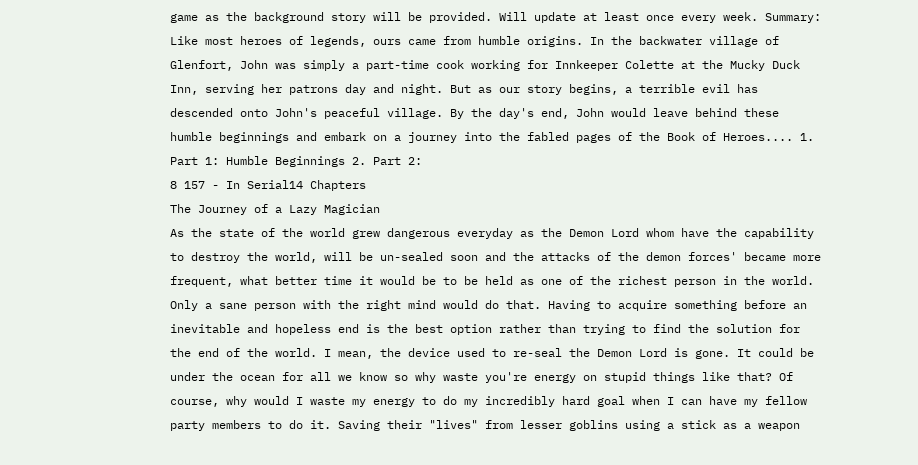game as the background story will be provided. Will update at least once every week. Summary: Like most heroes of legends, ours came from humble origins. In the backwater village of Glenfort, John was simply a part-time cook working for Innkeeper Colette at the Mucky Duck Inn, serving her patrons day and night. But as our story begins, a terrible evil has descended onto John's peaceful village. By the day's end, John would leave behind these humble beginnings and embark on a journey into the fabled pages of the Book of Heroes.... 1. Part 1: Humble Beginnings 2. Part 2:
8 157 - In Serial14 Chapters
The Journey of a Lazy Magician
As the state of the world grew dangerous everyday as the Demon Lord whom have the capability to destroy the world, will be un-sealed soon and the attacks of the demon forces' became more frequent, what better time it would be to be held as one of the richest person in the world. Only a sane person with the right mind would do that. Having to acquire something before an inevitable and hopeless end is the best option rather than trying to find the solution for the end of the world. I mean, the device used to re-seal the Demon Lord is gone. It could be under the ocean for all we know so why waste you're energy on stupid things like that? Of course, why would I waste my energy to do my incredibly hard goal when I can have my fellow party members to do it. Saving their "lives" from lesser goblins using a stick as a weapon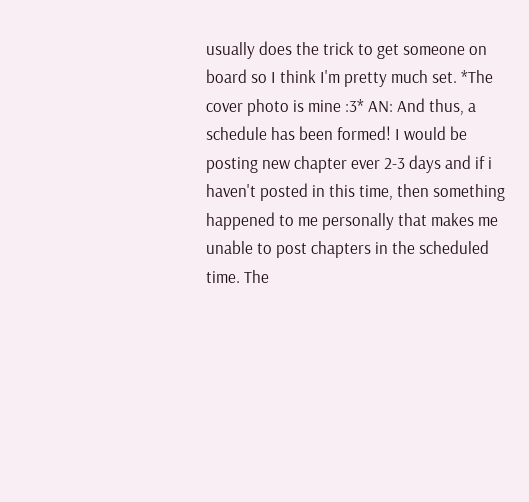usually does the trick to get someone on board so I think I'm pretty much set. *The cover photo is mine :3* AN: And thus, a schedule has been formed! I would be posting new chapter ever 2-3 days and if i haven't posted in this time, then something happened to me personally that makes me unable to post chapters in the scheduled time. The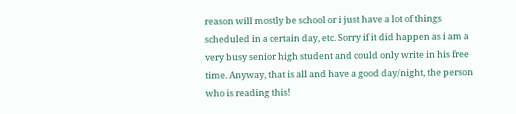reason will mostly be school or i just have a lot of things scheduled in a certain day, etc. Sorry if it did happen as i am a very busy senior high student and could only write in his free time. Anyway, that is all and have a good day/night, the person who is reading this!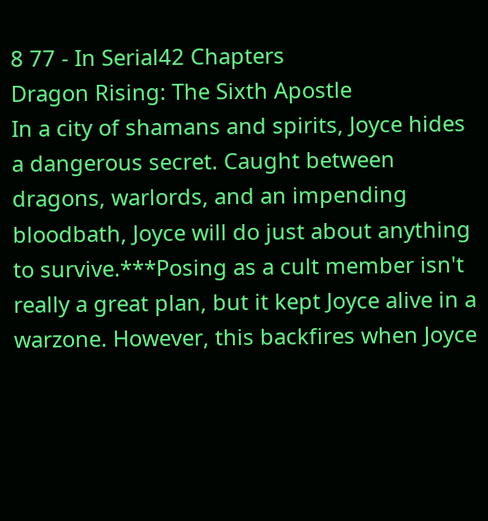8 77 - In Serial42 Chapters
Dragon Rising: The Sixth Apostle
In a city of shamans and spirits, Joyce hides a dangerous secret. Caught between dragons, warlords, and an impending bloodbath, Joyce will do just about anything to survive.***Posing as a cult member isn't really a great plan, but it kept Joyce alive in a warzone. However, this backfires when Joyce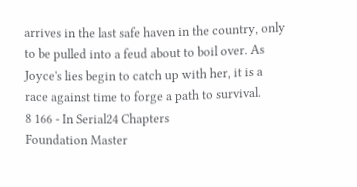arrives in the last safe haven in the country, only to be pulled into a feud about to boil over. As Joyce's lies begin to catch up with her, it is a race against time to forge a path to survival.
8 166 - In Serial24 Chapters
Foundation Master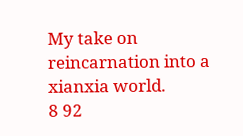My take on reincarnation into a xianxia world.
8 92